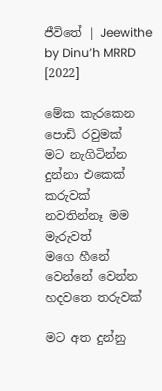ජීවිතේ | Jeewithe by Dinu’h MRRD [2022]

මේක කැරකෙන පොඩි රවුමක්
මට නැගිටින්න දුන්නා එකෙක් කරුවක්
නවතින්නෑ මම මැරුවත්
මගෙ හීනේ වෙන්නේ වෙන්න හදවතෙ තරුවක්

මට අත දුන්නු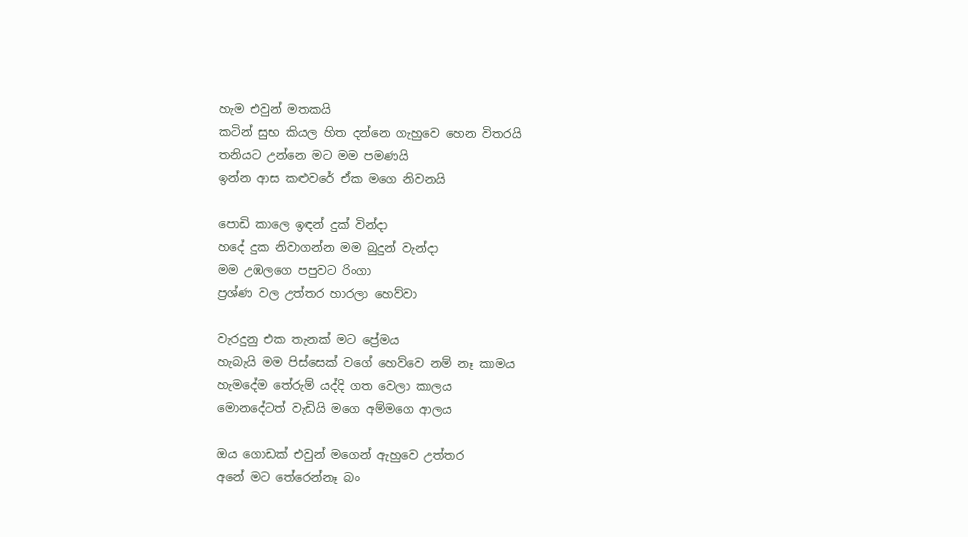හැම එවුන් මතකයි
කටින් සුභ කියල හිත දන්නෙ ගැහුවෙ හෙන විතරයි
තනියට උන්නෙ මට මම පමණයි
ඉන්න ආස කළුවරේ ඒක මගෙ නිවනයි

පොඩි කාලෙ ඉඳන් දුක් වින්දා
හදේ දුක නිවාගන්න මම බුදුන් වැන්දා
මම උඹලගෙ පපුවට රිංගා
ප්‍රශ්ණ වල උත්තර හාරලා හෙව්වා

වැරදුනු එක තැනක් මට ප්‍රේමය
හැබැයි මම පිස්සෙක් වගේ හෙව්වෙ නම් නෑ කාමය
හැමදේම තේරුම් යද්දි ගත වෙලා කාලය
මොනදේටත් වැඩියි මගෙ අම්මගෙ ආලය

ඔය ගොඩක් එවුන් මගෙන් ඇහුවෙ උත්තර
අනේ මට තේරෙන්නෑ බං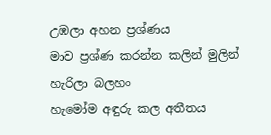උඹලා අහන ප්‍රශ්ණය
මාව ප්‍රශ්ණ කරන්න කලින් මුලින් හැරිලා බලහං
හැමෝම අඳුරු කල අතීතය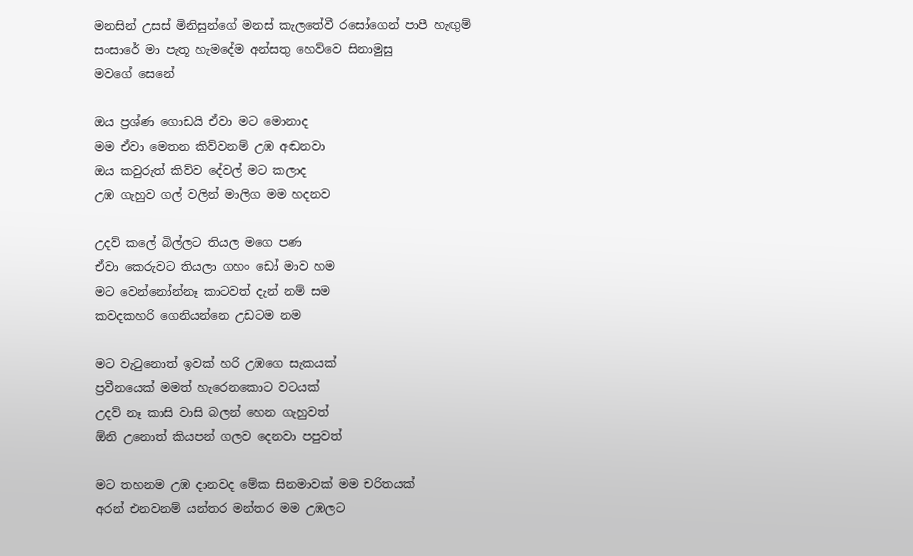මනසින් උසස් මිනිසුන්ගේ මනස් කැලතේවී රසෝගෙන් පාපී හැඟුම්
සංසාරේ මා පැතූ හැමදේම අන්සතු හෙව්වෙ සිනාමුසු
මවගේ සෙනේ

ඔය ප්‍රශ්ණ ගොඩයි ඒවා මට මොනාද
මම ඒවා මෙතන කිව්වනම් උඹ අඬනවා
ඔය කවුරුත් කිව්ව දේවල් මට කලාද
උඹ ගැහුව ගල් වලින් මාලිග මම හදනව

උදව් කලේ බිල්ලට තියල මගෙ පණ
ඒවා කෙරුවට තියලා ගහං ඩෝ මාව හම
මට වෙන්නෝන්නෑ කාටවත් දැන් නම් සම
කවදකහරි ගෙනියන්නෙ උඩටම නම

මට වැටුනොත් ඉවක් හරි උඹගෙ සැකයක්
ප්‍රවීනයෙක් මමත් හැරෙනකොට වටයක්
උදව් නෑ කාසි වාසි බලන් හෙන ගැහුවත්
ඕනි උනොත් කියපන් ගලව දෙනවා පපුවත්

මට තහනම උඹ දානවද මේක සිනමාවක් මම චරිතයක්
අරන් එනවනම් යන්තර මන්තර මම උඹලට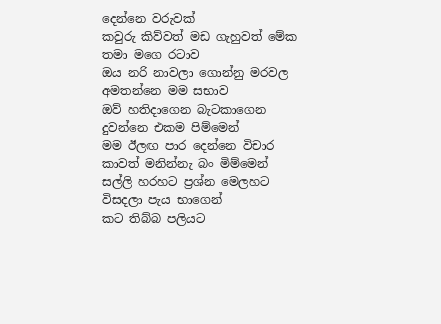දෙන්නෙ වරුවක්
කවුරු කිව්වත් මඩ ගැහුවත් මේක තමා මගෙ රටාව
ඔය නරි නාවලා ගොන්නු මරවල අමතන්නෙ මම සභාව
ඔව් හතිදාගෙන බැටකාගෙන දුවන්නෙ එකම පිම්මෙන්
මම ඊලඟ පාර දෙන්නෙ විචාර කාවත් මනින්නැ බං මිම්මෙන්
සල්ලි හරහට ප්‍රශ්න මෙලහට විසදලා පැය භාගෙන්
කට තිබ්බ පලියට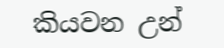කියවන උන්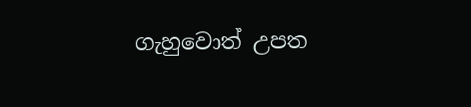ගැහුවොත් උපත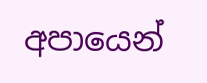අපායෙන්